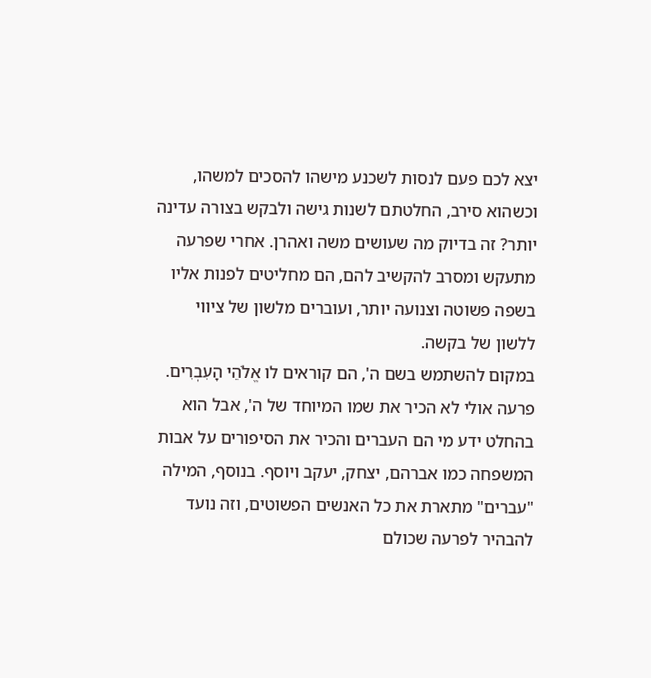יצא לכם פעם לנסות לשכנע מישהו להסכים למשהו, וכשהוא סירב, החלטתם לשנות גישה ולבקש בצורה עדינה יותר? זה בדיוק מה שעושים משה ואהרן. אחרי שפרעה מתעקש ומסרב להקשיב להם, הם מחליטים לפנות אליו בשפה פשוטה וצנועה יותר, ועוברים מלשון של ציווי ללשון של בקשה.
במקום להשתמש בשם ה', הם קוראים לו אֱלֹהֵי הָעִבְרִים. פרעה אולי לא הכיר את שמו המיוחד של ה', אבל הוא בהחלט ידע מי הם העברים והכיר את הסיפורים על אבות המשפחה כמו אברהם, יצחק, יעקב ויוסף. בנוסף, המילה "עברים" מתארת את כל האנשים הפשוטים, וזה נועד להבהיר לפרעה שכולם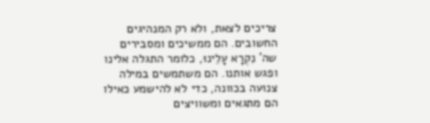צריכים לצאת, ולא רק המנהיגים החשובים. הם ממשיכים ומסבירים שה' נִקְרָא עָלֵינוּ, כלומר התגלה אלינו ופגש אותנו. הם משתמשים במילה צנועה בכוונה, כדי לא להישמע כאילו הם מתגאים ומשוויצים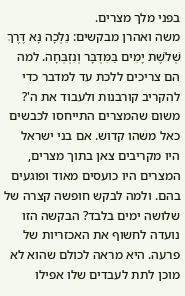בפני מלך מצרים.
משה ואהרן מבקשים: נֵלְכָה נָּא דֶּרֶךְ שְׁלֹשֶׁת יָמִים בַּמִּדְבָּר וְנִזְבְּחָה. למה הם צריכים ללכת עד למדבר כדי להקריב קורבנות ולעבוד את ה'? משום שהמצרים התייחסו לכבשים כאל משהו קדוש. אם בני ישראל היו מקריבים צאן בתוך מצרים, המצרים היו כועסים מאוד ופוגעים בהם. ולמה לבקש חופשה קצרה של שלושה ימים בלבד? הבקשה הזו נועדה לחשוף את האכזריות של פרעה. היא מראה לכולם שהוא לא מוכן לתת לעבדים שלו אפילו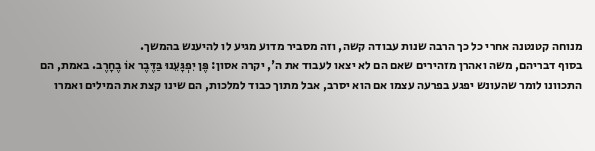מנוחה קטנטנה אחרי כל כך הרבה שנות עבודה קשה, וזה מסביר מדוע מגיע לו להיענש בהמשך.
בסוף דבריהם, משה ואהרן מזהירים שאם הם לא יצאו לעבוד את ה', יקרה אסון: פֶּן יִפְגָּעֵנוּ בַּדֶּבֶר אוֹ בֶחָרֶב. באמת, הם התכוונו לומר שהעונש יפגע בפרעה עצמו אם הוא יסרב, אבל מתוך כבוד למלכות, הם שינו קצת את המילים ואמרו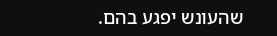שהעונש יפגע בהם.